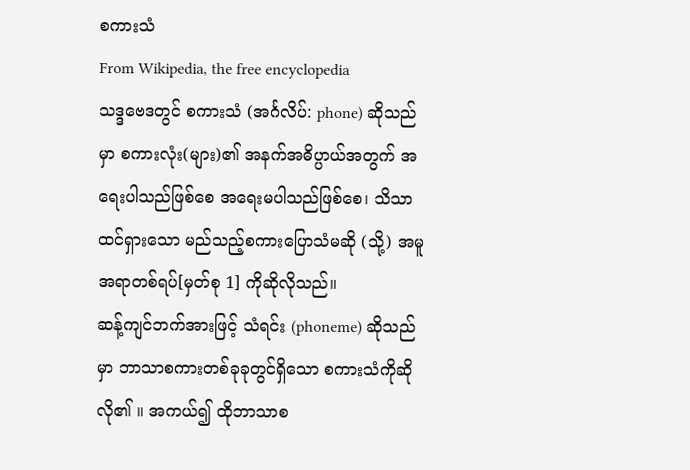စကားသံ
From Wikipedia, the free encyclopedia
သဒ္ဒဗေဒတွင် စကားသံ (အင်္ဂလိပ်: phone) ဆိုသည်မှာ စကားလုံး(များ)၏ အနက်အဓိပ္ပာယ်အတွက် အရေးပါသည်ဖြစ်စေ အရေးမပါသည်ဖြစ်စေ၊ သိသာထင်ရှားသော မည်သည့်စကားပြောသံမဆို (သို့) အမူအရာတစ်ရပ်[မှတ်စု 1] ကိုဆိုလိုသည်။
ဆန့်ကျင်ဘက်အားဖြင့် သံရင်း (phoneme) ဆိုသည်မှာ ဘာသာစကားတစ်ခုခုတွင်ရှိသော စကားသံကိုဆိုလို၏ ။ အကယ်၍ ထိုဘာသာစ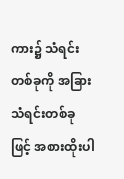ကား၌ သံရင်းတစ်ခုကို အခြားသံရင်းတစ်ခုဖြင့် အစားထိုးပါ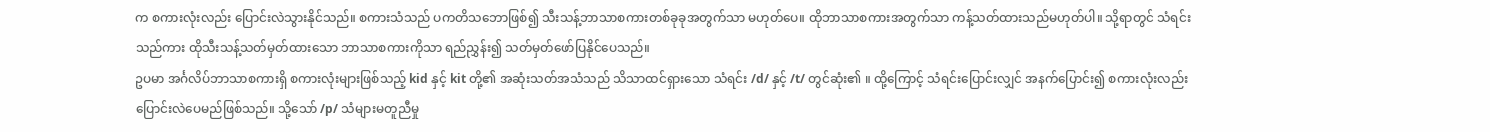က စကားလုံးလည်း ပြောင်းလဲသွားနိုင်သည်။ စကားသံသည် ပကတိသဘောဖြစ်၍ သီးသန့်ဘာသာစကားတစ်ခုခုအတွက်သာ မဟုတ်ပေ။ ထိုဘာသာစကားအတွက်သာ ကန့်သတ်ထားသည်မဟုတ်ပါ။ သို့ရာတွင် သံရင်းသည်ကား ထိုသီးသန့်သတ်မှတ်ထားသော ဘာသာစကားကိုသာ ရည်ညွှန်း၍ သတ်မှတ်ဖော်ပြနိုင်ပေသည်။
ဥပမာ အင်္ဂလိပ်ဘာသာစကားရှိ စကားလုံးများဖြစ်သည့် kid နှင့် kit တို့၏ အဆုံးသတ်အသံသည် သိသာထင်ရှားသော သံရင်း /d/ နှင့် /t/ တွင်ဆုံး၏ ။ ထို့ကြောင့် သံရင်းပြောင်းလျှင် အနက်ပြောင်း၍ စကားလုံးလည်း ပြောင်းလဲပေမည်ဖြစ်သည်။ သို့သော် /p/ သံများမတူညီမှု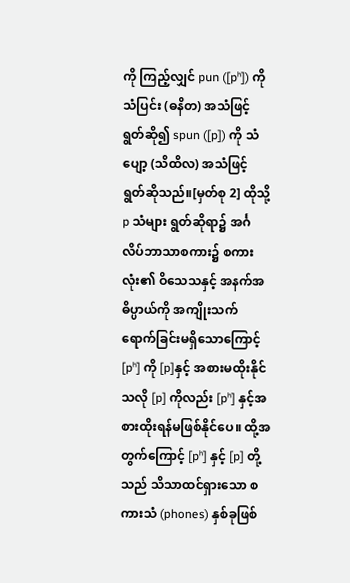ကို ကြည့်လျှင် pun ([pʰ]) ကို သံပြင်း (ဓနိတ) အသံဖြင့် ရွတ်ဆို၍ spun ([p]) ကို သံပျော့ (သိထိလ) အသံဖြင့် ရွတ်ဆိုသည်။[မှတ်စု 2] ထိုသို့ p သံများ ရွတ်ဆိုရာ၌ အင်္ဂလိပ်ဘာသာစကား၌ စကားလုံး၏ ဝိသေသနှင့် အနက်အဓိပ္ပာယ်ကို အကျိုးသက်ရောက်ခြင်းမရှိသောကြောင့် [pʰ] ကို [p]နှင့် အစားမထိုးနိုင်သလို [p] ကိုလည်း [pʰ] နှင့်အစားထိုးရန်မဖြစ်နိုင်ပေ။ ထို့အတွက်ကြောင့် [pʰ] နှင့် [p] တို့သည် သိသာထင်ရှားသော စကားသံ (phones) နှစ်ခုဖြစ်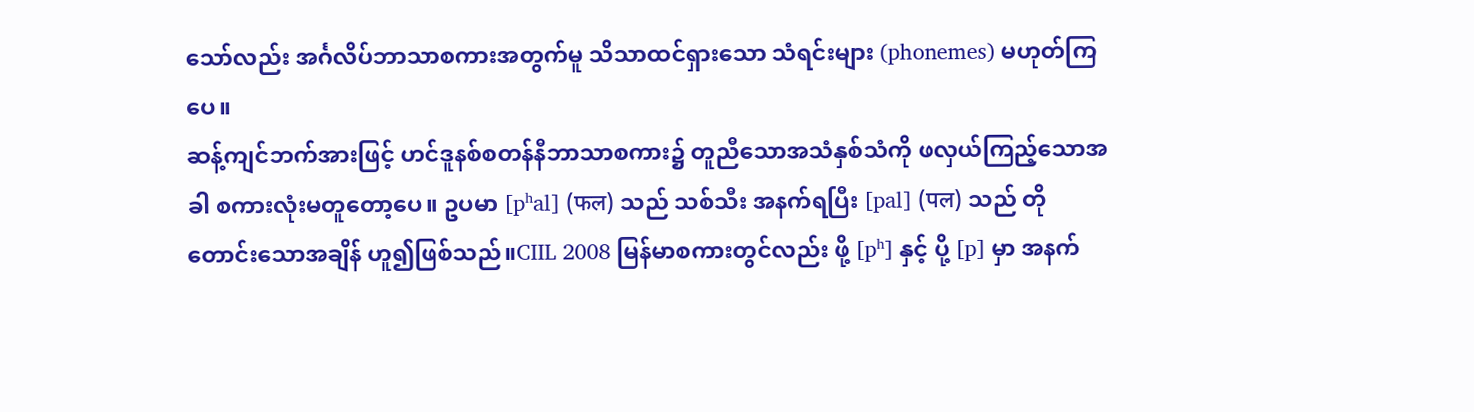သော်လည်း အင်္ဂလိပ်ဘာသာစကားအတွက်မူ သိသာထင်ရှားသော သံရင်းများ (phonemes) မဟုတ်ကြပေ။
ဆန့်ကျင်ဘက်အားဖြင့် ဟင်ဒူနစ်စတန်နီဘာသာစကား၌ တူညီသောအသံနှစ်သံကို ဖလှယ်ကြည့်သောအခါ စကားလုံးမတူတော့ပေ။ ဥပမာ [pʰal] (फल) သည် သစ်သီး အနက်ရပြီး [pal] (पल) သည် တိုတောင်းသောအချိန် ဟူ၍ဖြစ်သည်။CIIL 2008 မြန်မာစကားတွင်လည်း ဖို့ [pʰ] နှင့် ပို့ [p] မှာ အနက်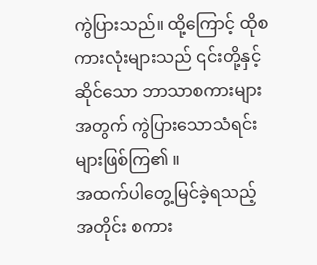ကွဲပြားသည်။ ထို့ကြောင့် ထိုစကားလုံးများသည် ၎င်းတို့နှင့်ဆိုင်သော ဘာသာစကားများအတွက် ကွဲပြားသောသံရင်း များဖြစ်ကြ၏ ။
အထက်ပါတွေ့မြင်ခဲ့ရသည့်အတိုင်း စကား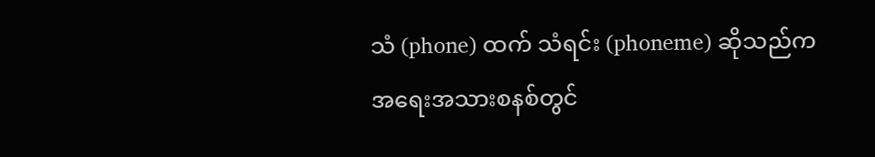သံ (phone) ထက် သံရင်း (phoneme) ဆိုသည်က အရေးအသားစနစ်တွင်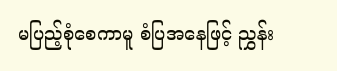မပြည့်စုံစေကာမူ စံပြအနေဖြင့် ညွှန်း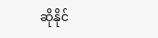ဆိုနိုင်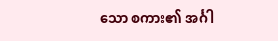သော စကား၏ အင်္ဂါ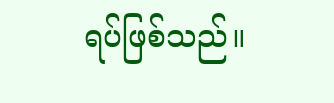ရပ်ဖြစ်သည်။